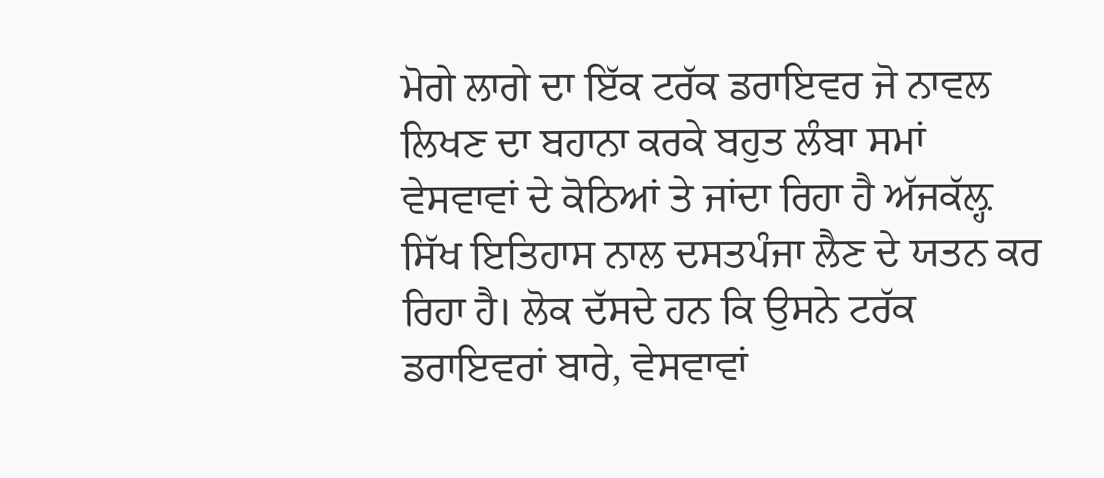ਮੋਗੇ ਲਾਗੇ ਦਾ ਇੱਕ ਟਰੱਕ ਡਰਾਇਵਰ ਜੋ ਨਾਵਲ ਲਿਖਣ ਦਾ ਬਹਾਨਾ ਕਰਕੇ ਬਹੁਤ ਲੰਬਾ ਸਮਾਂ ਵੇਸਵਾਵਾਂ ਦੇ ਕੋਠਿਆਂ ਤੇ ਜਾਂਦਾ ਰਿਹਾ ਹੈ ਅੱਜਕੱਲ਼੍ਹ ਸਿੱਖ ਇਤਿਹਾਸ ਨਾਲ ਦਸਤਪੰਜਾ ਲੈਣ ਦੇ ਯਤਨ ਕਰ ਰਿਹਾ ਹੈ। ਲੋਕ ਦੱਸਦੇ ਹਨ ਕਿ ਉਸਨੇ ਟਰੱਕ ਡਰਾਇਵਰਾਂ ਬਾਰੇ, ਵੇਸਵਾਵਾਂ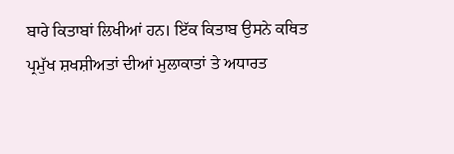ਬਾਰੇ ਕਿਤਾਬਾਂ ਲਿਖੀਆਂ ਹਨ। ਇੱਕ ਕਿਤਾਬ ਉਸਨੇ ਕਥਿਤ ਪ੍ਰਮੁੱਖ ਸ਼ਖਸ਼ੀਅਤਾਂ ਦੀਆਂ ਮੁਲਾਕਾਤਾਂ ਤੇ ਅਧਾਰਤ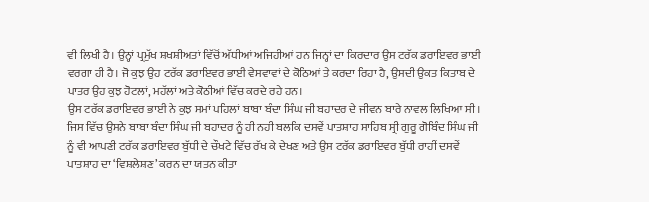ਵੀ ਲਿਖੀ ਹੈ। ਉਨ੍ਹਾਂ ਪ੍ਰਮੁੱਖ ਸ਼ਖਸ਼ੀਅਤਾਂ ਵਿੱਚੋਂ ਅੱਧੀਆਂ ਅਜਿਹੀਆਂ ਹਨ ਜਿਨ੍ਹਾਂ ਦਾ ਕਿਰਦਾਰ ਉਸ ਟਰੱਕ ਡਰਾਇਵਰ ਭਾਈ ਵਰਗਾ ਹੀ ਹੈ। ਜੋ ਕੁਝ ਉਹ ਟਰੱਕ ਡਰਾਇਵਰ ਭਾਈ ਵੇਸਵਾਵਾਂ ਦੇ ਕੋਠਿਆਂ ਤੇ ਕਰਦਾ ਰਿਹਾ ਹੈ, ਉਸਦੀ ਉਕਤ ਕਿਤਾਬ ਦੇ ਪਾਤਰ ਉਹ ਕੁਝ ਹੋਟਲਾਂ, ਮਹੱਲਾਂ ਅਤੇ ਕੋਠੀਆਂ ਵਿੱਚ ਕਰਦੇ ਰਹੇ ਹਨ।
ਉਸ ਟਰੱਕ ਡਰਾਇਵਰ ਭਾਈ ਨੇ ਕੁਝ ਸਮਾਂ ਪਹਿਲਾਂ ਬਾਬਾ ਬੰਦਾ ਸਿੰਘ ਜੀ ਬਹਾਦਰ ਦੇ ਜੀਵਨ ਬਾਰੇ ਨਾਵਲ ਲਿਖਿਆ ਸੀ। ਜਿਸ ਵਿੱਚ ਉਸਨੇ ਬਾਬਾ ਬੰਦਾ ਸਿੰਘ ਜੀ ਬਹਾਦਰ ਨੂੰ ਹੀ ਨਹੀ ਬਲਕਿ ਦਸਵੇਂ ਪਾਤਸ਼ਾਹ ਸਾਹਿਬ ਸ੍ਰੀ ਗੁਰੂ ਗੋਬਿੰਦ ਸਿੰਘ ਜੀ ਨੂੰ ਵੀ ਆਪਣੀ ਟਰੱਕ ਡਰਾਇਵਰ ਬੁੱਧੀ ਦੇ ਚੌਖਟੇ ਵਿੱਚ ਰੱਖ ਕੇ ਦੇਖਣ ਅਤੇ ਉਸ ਟਰੱਕ ਡਰਾਇਵਰ ਬੁੱਧੀ ਰਾਹੀਂ ਦਸਵੇਂ ਪਾਤਸ਼ਾਹ ਦਾ ‘ਵਿਸ਼ਲੇਸ਼ਣ’ ਕਰਨ ਦਾ ਯਤਨ ਕੀਤਾ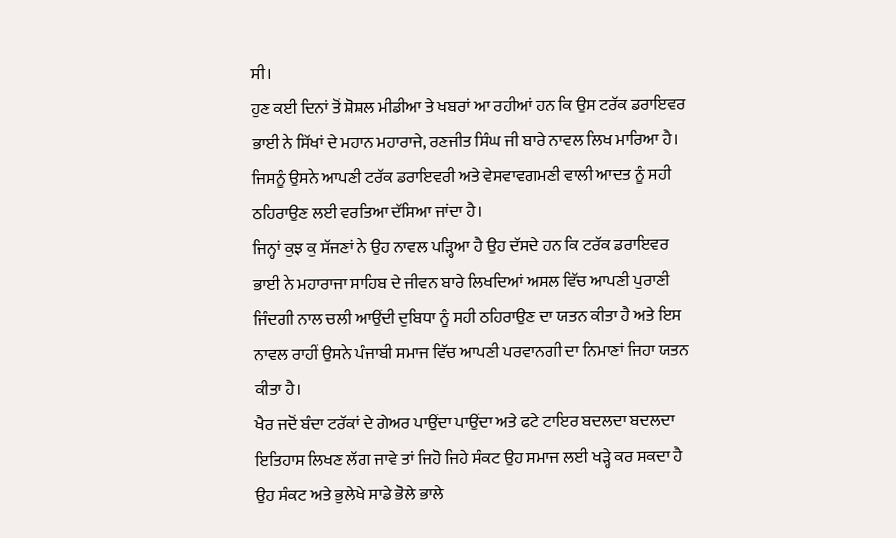ਸੀ।
ਹੁਣ ਕਈ ਦਿਨਾਂ ਤੋਂ ਸ਼ੋਸ਼ਲ ਮੀਡੀਆ ਤੇ ਖਬਰਾਂ ਆ ਰਹੀਆਂ ਹਨ ਕਿ ਉਸ ਟਰੱਕ ਡਰਾਇਵਰ ਭਾਈ ਨੇ ਸਿੱਖਾਂ ਦੇ ਮਹਾਨ ਮਹਾਰਾਜੇ, ਰਣਜੀਤ ਸਿੰਘ ਜੀ ਬਾਰੇ ਨਾਵਲ ਲਿਖ ਮਾਰਿਆ ਹੈ। ਜਿਸਨੂੰ ਉਸਨੇ ਆਪਣੀ ਟਰੱਕ ਡਰਾਇਵਰੀ ਅਤੇ ਵੇਸਵਾਵਗਮਣੀ ਵਾਲੀ ਆਦਤ ਨੂੰ ਸਹੀ ਠਹਿਰਾਉਣ ਲਈ ਵਰਤਿਆ ਦੱਸਿਆ ਜਾਂਦਾ ਹੈ।
ਜਿਨ੍ਹਾਂ ਕੁਝ ਕੁ ਸੱਜਣਾਂ ਨੇ ਉਹ ਨਾਵਲ ਪੜ੍ਹਿਆ ਹੈ ਉਹ ਦੱਸਦੇ ਹਨ ਕਿ ਟਰੱਕ ਡਰਾਇਵਰ ਭਾਈ ਨੇ ਮਹਾਰਾਜਾ ਸਾਹਿਬ ਦੇ ਜੀਵਨ ਬਾਰੇ ਲਿਖਦਿਆਂ ਅਸਲ ਵਿੱਚ ਆਪਣੀ ਪੁਰਾਣੀ ਜਿੰਦਗੀ ਨਾਲ ਚਲੀ ਆਉਂਦੀ ਦੁਬਿਧਾ ਨੂੰ ਸਹੀ ਠਹਿਰਾਉਣ ਦਾ ਯਤਨ ਕੀਤਾ ਹੈ ਅਤੇ ਇਸ ਨਾਵਲ ਰਾਹੀਂ ਉਸਨੇ ਪੰਜਾਬੀ ਸਮਾਜ ਵਿੱਚ ਆਪਣੀ ਪਰਵਾਨਗੀ ਦਾ ਨਿਮਾਣਾਂ ਜਿਹਾ ਯਤਨ ਕੀਤਾ ਹੈ।
ਖੈਰ ਜਦੋਂ ਬੰਦਾ ਟਰੱਕਾਂ ਦੇ ਗੇਅਰ ਪਾਉਂਦਾ ਪਾਉਂਦਾ ਅਤੇ ਫਟੇ ਟਾਇਰ ਬਦਲਦਾ ਬਦਲਦਾ ਇਤਿਹਾਸ ਲਿਖਣ ਲੱਗ ਜਾਵੇ ਤਾਂ ਜਿਹੋ ਜਿਹੇ ਸੰਕਟ ਉਹ ਸਮਾਜ ਲਈ ਖੜ੍ਹੇ ਕਰ ਸਕਦਾ ਹੈ ਉਹ ਸੰਕਟ ਅਤੇ ਭੁਲੇਖੇ ਸਾਡੇ ਭੋਲੇ ਭਾਲੇ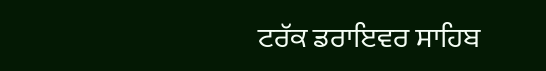ਟਰੱਕ ਡਰਾਇਵਰ ਸਾਹਿਬ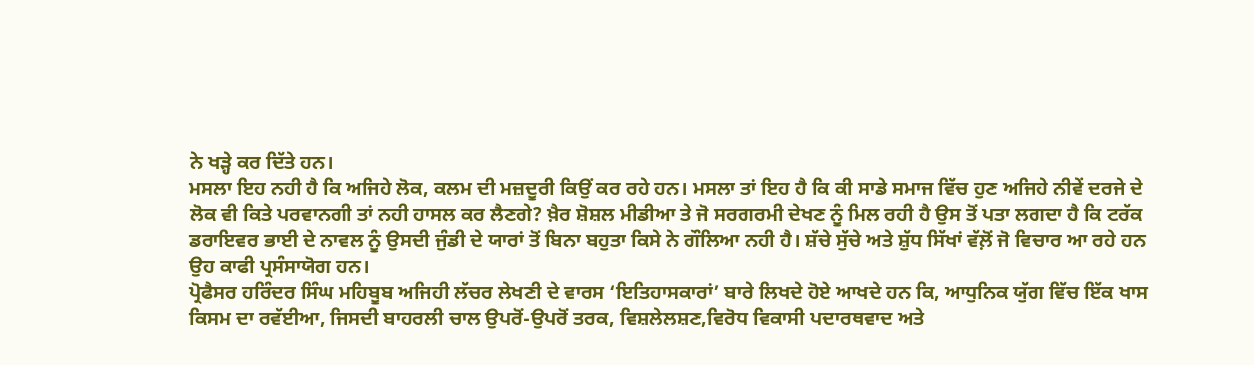ਨੇ ਖੜ੍ਹੇ ਕਰ ਦਿੱਤੇ ਹਨ।
ਮਸਲਾ ਇਹ ਨਹੀ ਹੈ ਕਿ ਅਜਿਹੇ ਲੋਕ, ਕਲਮ ਦੀ ਮਜ਼ਦੂਰੀ ਕਿਉਂ ਕਰ ਰਹੇ ਹਨ। ਮਸਲਾ ਤਾਂ ਇਹ ਹੈ ਕਿ ਕੀ ਸਾਡੇ ਸਮਾਜ ਵਿੱਚ ਹੁਣ ਅਜਿਹੇ ਨੀਵੇਂ ਦਰਜੇ ਦੇ ਲੋਕ ਵੀ ਕਿਤੇ ਪਰਵਾਨਗੀ ਤਾਂ ਨਹੀ ਹਾਸਲ ਕਰ ਲੈਣਗੇ? ਖ਼ੈਰ ਸ਼ੋਸ਼ਲ ਮੀਡੀਆ ਤੇ ਜੋ ਸਰਗਰਮੀ ਦੇਖਣ ਨੂੰ ਮਿਲ ਰਹੀ ਹੈ ਉਸ ਤੋਂ ਪਤਾ ਲਗਦਾ ਹੈ ਕਿ ਟਰੱਕ ਡਰਾਇਵਰ ਭਾਈ ਦੇ ਨਾਵਲ ਨੂੰ ਉਸਦੀ ਜੁੰਡੀ ਦੇ ਯਾਰਾਂ ਤੋਂ ਬਿਨਾ ਬਹੁਤਾ ਕਿਸੇ ਨੇ ਗੌਲਿਆ ਨਹੀ ਹੈ। ਸ਼ੱਚੇ ਸੁੱਚੇ ਅਤੇ ਸ਼ੁੱਧ ਸਿੱਖਾਂ ਵੱਲ਼ੋਂ ਜੋ ਵਿਚਾਰ ਆ ਰਹੇ ਹਨ ਉਹ ਕਾਫੀ ਪ੍ਰਸੰਸਾਯੋਗ ਹਨ।
ਪ੍ਰੋਫੈਸਰ ਹਰਿੰਦਰ ਸਿੰਘ ਮਹਿਬੂਬ ਅਜਿਹੀ ਲੱਚਰ ਲੇਖਣੀ ਦੇ ਵਾਰਸ ‘ਇਤਿਹਾਸਕਾਰਾਂ’ ਬਾਰੇ ਲਿਖਦੇ ਹੋਏ ਆਖਦੇ ਹਨ ਕਿ, ਆਧੁਨਿਕ ਯੁੱਗ ਵਿੱਚ ਇੱਕ ਖਾਸ ਕਿਸਮ ਦਾ ਰਵੱਈਆ, ਜਿਸਦੀ ਬਾਹਰਲੀ ਚਾਲ ਉਪਰੋਂ-ਉਪਰੋਂ ਤਰਕ, ਵਿਸ਼ਲੇਲਸ਼ਣ,ਵਿਰੋਧ ਵਿਕਾਸੀ ਪਦਾਰਥਵਾਦ ਅਤੇ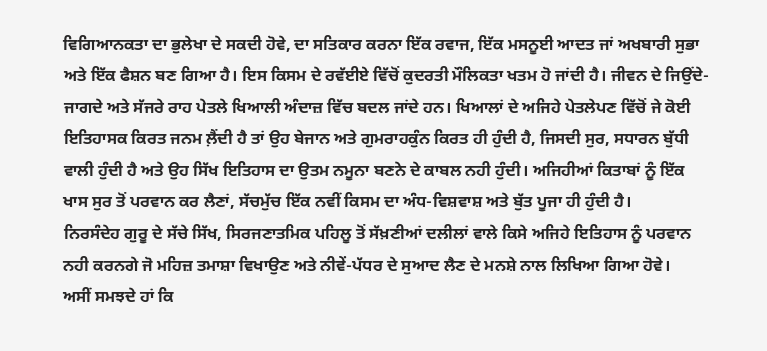ਵਿਗਿਆਨਕਤਾ ਦਾ ਭੁਲੇਖਾ ਦੇ ਸਕਦੀ ਹੋਵੇ, ਦਾ ਸਤਿਕਾਰ ਕਰਨਾ ਇੱਕ ਰਵਾਜ, ਇੱਕ ਮਸਨੂਈ ਆਦਤ ਜਾਂ ਅਖਬਾਰੀ ਸੁਭਾ ਅਤੇ ਇੱਕ ਫੈਸ਼ਨ ਬਣ ਗਿਆ ਹੈ। ਇਸ ਕਿਸਮ ਦੇ ਰਵੱਈਏ ਵਿੱਚੋਂ ਕੁਦਰਤੀ ਮੌਲਿਕਤਾ ਖਤਮ ਹੋ ਜਾਂਦੀ ਹੈ। ਜੀਵਨ ਦੇ ਜਿਉਂਦੇ-ਜਾਗਦੇ ਅਤੇ ਸੱਜਰੇ ਰਾਹ ਪੇਤਲੇ ਖਿਆਲੀ ਅੰਦਾਜ਼ ਵਿੱਚ ਬਦਲ ਜਾਂਦੇ ਹਨ। ਖਿਆਲਾਂ ਦੇ ਅਜਿਹੇ ਪੇਤਲੇਪਣ ਵਿੱਚੋਂ ਜੇ ਕੋਈ ਇਤਿਹਾਸਕ ਕਿਰਤ ਜਨਮ ਲ਼ੈਂਦੀ ਹੈ ਤਾਂ ਉਹ ਬੇਜਾਨ ਅਤੇ ਗੁਮਰਾਹਕੁੰਨ ਕਿਰਤ ਹੀ ਹੁੰਦੀ ਹੈ, ਜਿਸਦੀ ਸੁਰ, ਸਧਾਰਨ ਬੁੱਧੀ ਵਾਲੀ ਹੁੰਦੀ ਹੈ ਅਤੇ ਉਹ ਸਿੱਖ ਇਤਿਹਾਸ ਦਾ ਉਤਮ ਨਮੂਨਾ ਬਣਨੇ ਦੇ ਕਾਬਲ ਨਹੀ ਹੁੰਦੀ। ਅਜਿਹੀਆਂ ਕਿਤਾਬਾਂ ਨੂੰ ਇੱਕ ਖਾਸ ਸੁਰ ਤੋਂ ਪਰਵਾਨ ਕਰ ਲੈਣਾਂ, ਸੱਚਮੁੱਚ ਇੱਕ ਨਵੀਂ ਕਿਸਮ ਦਾ ਅੰਧ-ਵਿਸ਼ਵਾਸ਼ ਅਤੇ ਬੁੱਤ ਪੂਜਾ ਹੀ ਹੁੰਦੀ ਹੈ।
ਨਿਰਸੰਦੇਹ ਗੁਰੂ ਦੇ ਸੱਚੇ ਸਿੱਖ, ਸਿਰਜਣਾਤਮਿਕ ਪਹਿਲੂ ਤੋਂ ਸੱਖ਼ਣੀਆਂ ਦਲੀਲਾਂ ਵਾਲੇ ਕਿਸੇ ਅਜਿਹੇ ਇਤਿਹਾਸ ਨੂੰ ਪਰਵਾਨ ਨਹੀ ਕਰਨਗੇ ਜੋ ਮਹਿਜ਼ ਤਮਾਸ਼ਾ ਵਿਖਾਉਣ ਅਤੇ ਨੀਵੇਂ-ਪੱਧਰ ਦੇ ਸੁਆਦ ਲੈਣ ਦੇ ਮਨਸ਼ੇ ਨਾਲ ਲਿਖਿਆ ਗਿਆ ਹੋਵੇ।
ਅਸੀਂ ਸਮਝਦੇ ਹਾਂ ਕਿ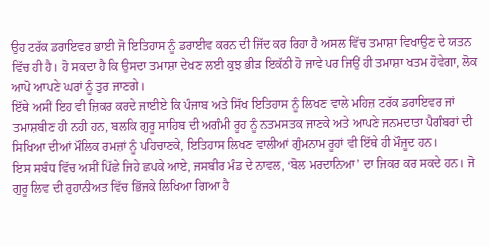ਉਹ ਟਰੱਕ ਡਰਾਇਵਰ ਭਾਈ ਜੋ ਇਤਿਹਾਸ ਨੂੰ ਡਰਾਈਵ ਕਰਨ ਦੀ ਜਿੱਦ ਕਰ ਰਿਹਾ ਹੈ ਅਸਲ ਵਿੱਚ ਤਮਾਸ਼ਾ ਵਿਖਾਉਣ ਦੇ ਯਤਨ ਵਿੱਚ ਹੀ ਹੈ। ਹੋ ਸਕਦਾ ਹੈ ਕਿ ਉਸਦਾ ਤਮਾਸ਼ਾ ਦੇਖਣ ਲਈ ਕੁਝ ਭੀੜ ਇਕੱਠੀ ਹੋ ਜਾਵੇ ਪਰ ਜਿਉਂ ਹੀ ਤਮਾਸ਼ਾ ਖਤਮ ਹੋਵੇਗਾ, ਲੋਕ ਆਪੋ ਆਪਣੇ ਘਰਾਂ ਨੂੰ ਤੁਰ ਜਾਣਗੇ।
ਇੱਥੇ ਅਸੀਂ ਇਹ ਵੀ ਜ਼ਿਕਰ ਕਰਦੇ ਜਾਈਏ ਕਿ ਪੰਜਾਬ ਅਤੇ ਸਿੱਖ ਇਤਿਹਾਸ ਨੂੰ ਲਿਖਣ ਵਾਲੇ ਮਹਿਜ਼ ਟਰੱਕ ਡਰਾਇਵਰ ਜਾਂ ਤਮਾਸ਼ਬੀਣ ਹੀ ਨਹੀ ਹਨ, ਬਲਕਿ ਗੁਰੂ ਸਾਹਿਬ ਦੀ ਅਗੰਮੀ ਰੂਹ ਨੂੰ ਨਤਮਸਤਕ ਜਾਣਕੇ ਅਤੇ ਆਪਣੇ ਜਨਮਦਾਤਾ ਪੈਗੰਬਰਾਂ ਦੀ ਸਿਖਿਆ ਦੀਆਂ ਮੌਲਿਕ ਰਮਜ਼ਾਂ ਨੂੰ ਪਹਿਚਾਣਕੇ, ਇਤਿਹਾਸ ਲਿਖਣ ਵਾਲੀਆਂ ਗੁੰਮਨਾਮ ਰੂਹਾਂ ਵੀ ਇੱਥੇ ਹੀ ਮੌਜੂਦ ਹਨ।
ਇਸ ਸਬੰਧ ਵਿੱਚ ਅਸੀਂ ਪਿੱਛੇ ਜਿਹੇ ਛਪਕੇ ਆਏ, ਜਸਬੀਰ ਮੰਡ ਦੇ ਨਾਵਲ, ‘ਬੋਲ ਮਰਦਾਨਿਆ’ ਦਾ ਜਿਕਰ ਕਰ ਸਕਦੇ ਹਨ। ਜੋ ਗੁਰੂ ਲਿਵ ਦੀ ਰੁਹਾਨੀਅਤ ਵਿੱਚ ਭਿੱਜਕੇ ਲਿਖਿਆ ਗਿਆ ਹੈ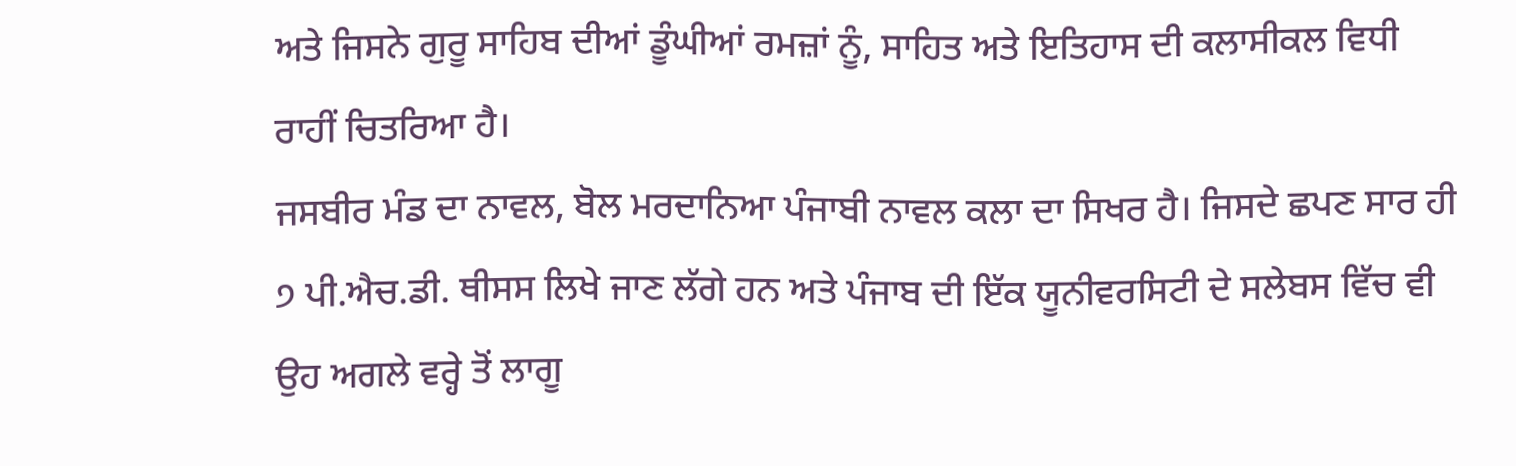ਅਤੇ ਜਿਸਨੇ ਗੁਰੂ ਸਾਹਿਬ ਦੀਆਂ ਡੂੰਘੀਆਂ ਰਮਜ਼ਾਂ ਨੂੰ, ਸਾਹਿਤ ਅਤੇ ਇਤਿਹਾਸ ਦੀ ਕਲਾਸੀਕਲ ਵਿਧੀ ਰਾਹੀਂ ਚਿਤਰਿਆ ਹੈ।
ਜਸਬੀਰ ਮੰਡ ਦਾ ਨਾਵਲ, ਬੋਲ ਮਰਦਾਨਿਆ ਪੰਜਾਬੀ ਨਾਵਲ ਕਲਾ ਦਾ ਸਿਖਰ ਹੈ। ਜਿਸਦੇ ਛਪਣ ਸਾਰ ਹੀ ੭ ਪੀ.ਐਚ.ਡੀ. ਥੀਸਸ ਲਿਖੇ ਜਾਣ ਲੱਗੇ ਹਨ ਅਤੇ ਪੰਜਾਬ ਦੀ ਇੱਕ ਯੂਨੀਵਰਸਿਟੀ ਦੇ ਸਲੇਬਸ ਵਿੱਚ ਵੀ ਉਹ ਅਗਲੇ ਵਰ੍ਹੇ ਤੋਂ ਲਾਗੂ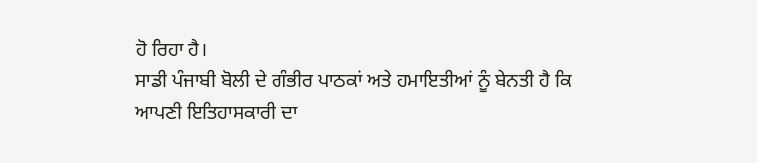ਹੋ ਰਿਹਾ ਹੈ।
ਸਾਡੀ ਪੰਜਾਬੀ ਬੋਲੀ ਦੇ ਗੰਭੀਰ ਪਾਠਕਾਂ ਅਤੇ ਹਮਾਇਤੀਆਂ ਨੂੰ ਬੇਨਤੀ ਹੈ ਕਿ ਆਪਣੀ ਇਤਿਹਾਸਕਾਰੀ ਦਾ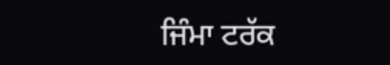ਜਿੰਮਾ ਟਰੱਕ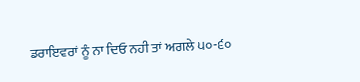ਡਰਾਇਵਰਾਂ ਨੂੰ ਨਾ ਦਿਓ ਨਹੀ ਤਾਂ ਅਗਲੇ ੫੦-੬੦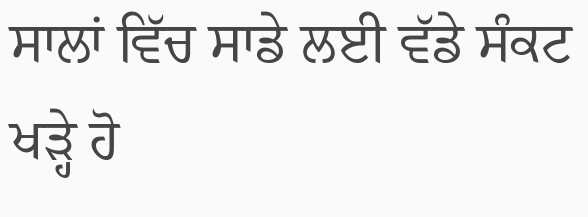ਸਾਲਾਂ ਵਿੱਚ ਸਾਡੇ ਲਈ ਵੱਡੇ ਸੰਕਟ ਖੜ੍ਹੇ ਹੋ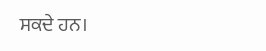ਸਕਦੇ ਹਨ।